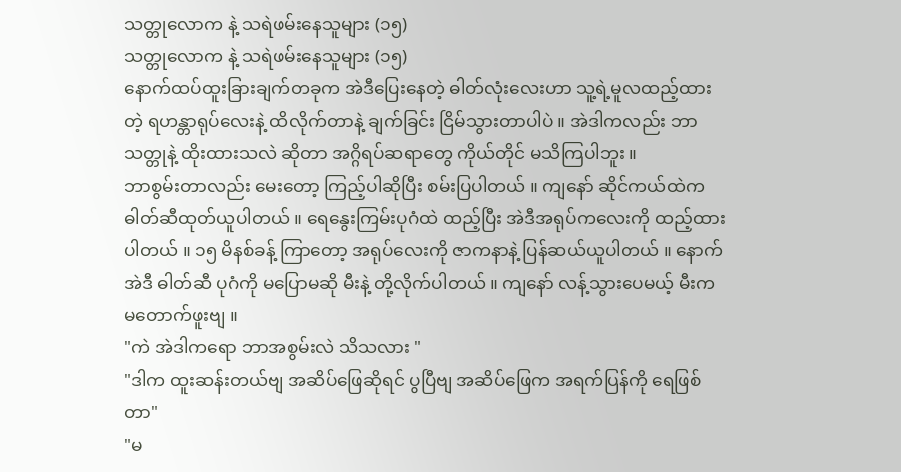သတ္တုလောက နဲ့ သရဲဖမ်းနေသူများ (၁၅)
သတ္တုလောက နဲ့ သရဲဖမ်းနေသူများ (၁၅)
နောက်ထပ်ထူးခြားချက်တခုက အဲဒီပြေးနေတဲ့ ဓါတ်လုံးလေးဟာ သူ့ရဲ့မူလထည့်ထားတဲ့ ရဟန္တာရုပ်လေးနဲ့ ထိလိုက်တာနဲ့ ချက်ခြင်း ငြိမ်သွားတာပါပဲ ။ အဲဒါကလည်း ဘာသတ္တုနဲ့ ထိုးထားသလဲ ဆိုတာ အဂ္ဂိရပ်ဆရာတွေ ကိုယ်တိုင် မသိကြပါဘူး ။
ဘာစွမ်းတာလည်း မေးတော့ ကြည့်ပါဆိုပြီး စမ်းပြပါတယ် ။ ကျနော် ဆိုင်ကယ်ထဲက ဓါတ်ဆီထုတ်ယူပါတယ် ။ ရေနွေးကြမ်းပုဂံထဲ ထည့်ပြီး အဲဒီအရုပ်ကလေးကို ထည့်ထားပါတယ် ။ ၁၅ မိနစ်ခန့် ကြာတော့ အရုပ်လေးကို ဇာကနာနဲ့ ပြန်ဆယ်ယူပါတယ် ။ နောက် အဲဒီ ဓါတ်ဆီ ပုဂံကို မပြောမဆို မီးနဲ့ တို့လိုက်ပါတယ် ။ ကျနော် လန့်သွားပေမယ့် မီးက မတောက်ဖူးဗျ ။
"ကဲ အဲဒါကရော ဘာအစွမ်းလဲ သိသလား "
"ဒါက ထူးဆန်းတယ်ဗျ အဆိပ်ဖြေဆိုရင် ပွပြီဗျ အဆိပ်ဖြေက အရက်ပြန်ကို ရေဖြစ်တာ"
"မ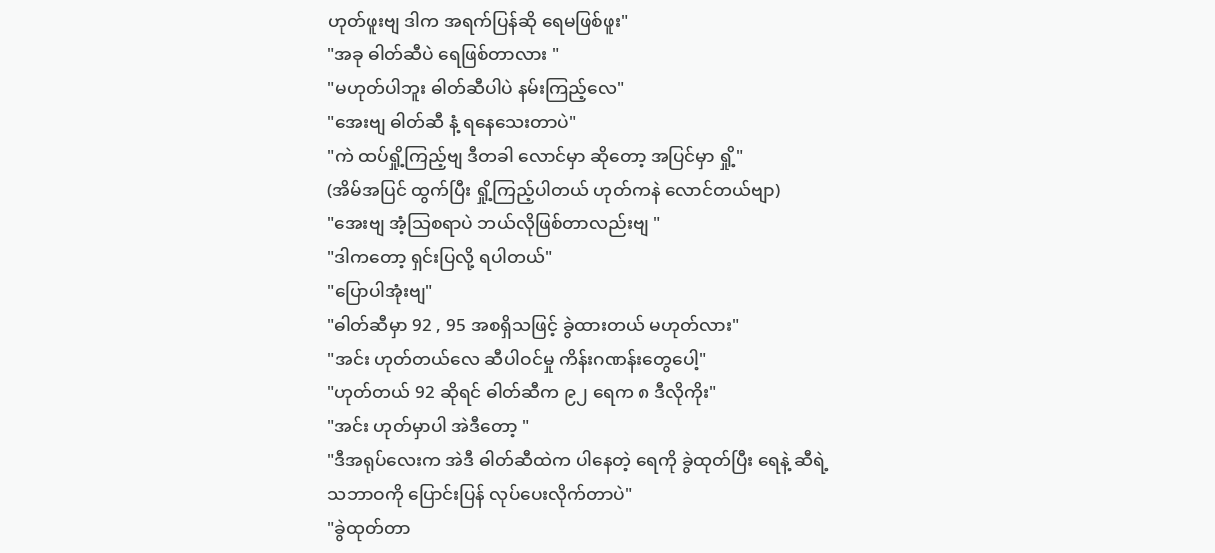ဟုတ်ဖူးဗျ ဒါက အရက်ပြန်ဆို ရေမဖြစ်ဖူး"
"အခု ဓါတ်ဆီပဲ ရေဖြစ်တာလား "
"မဟုတ်ပါဘူး ဓါတ်ဆီပါပဲ နမ်းကြည့်လေ"
"အေးဗျ ဓါတ်ဆီ နံ့ ရနေသေးတာပဲ"
"ကဲ ထပ်ရှို့ကြည့်ဗျ ဒီတခါ လောင်မှာ ဆိုတော့ အပြင်မှာ ရှို့"
(အိမ်အပြင် ထွက်ပြီး ရှို့ကြည့်ပါတယ် ဟုတ်ကနဲ လောင်တယ်ဗျာ)
"အေးဗျ အံ့သြစရာပဲ ဘယ်လိုဖြစ်တာလည်းဗျ "
"ဒါကတော့ ရှင်းပြလို့ ရပါတယ်"
"ပြောပါအုံးဗျ"
"ဓါတ်ဆီမှာ 92 , 95 အစရှိသဖြင့် ခွဲထားတယ် မဟုတ်လား"
"အင်း ဟုတ်တယ်လေ ဆီပါဝင်မှု ကိန်းဂဏန်းတွေပေါ့"
"ဟုတ်တယ် 92 ဆိုရင် ဓါတ်ဆီက ၉၂ ရေက ၈ ဒီလိုကိုး"
"အင်း ဟုတ်မှာပါ အဲဒီတော့ "
"ဒီအရုပ်လေးက အဲဒီ ဓါတ်ဆီထဲက ပါနေတဲ့ ရေကို ခွဲထုတ်ပြီး ရေနဲ့ ဆီရဲ့ သဘာဝကို ပြောင်းပြန် လုပ်ပေးလိုက်တာပဲ"
"ခွဲထုတ်တာ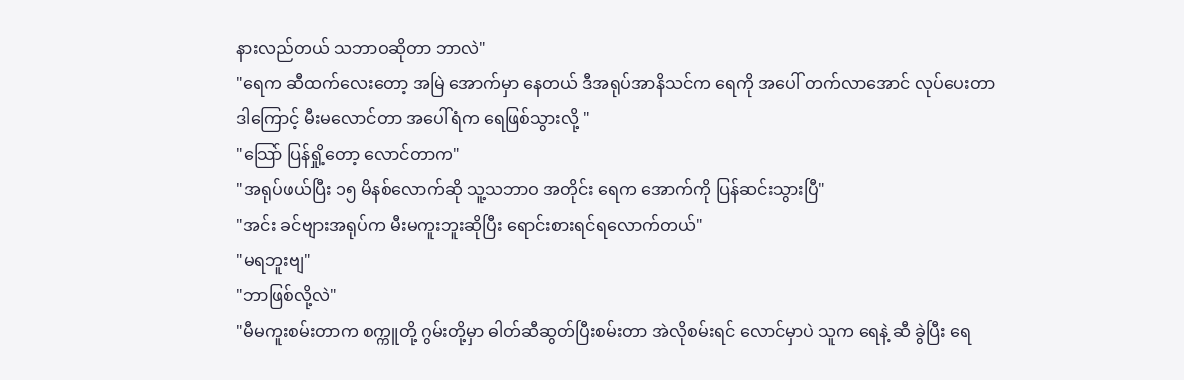နားလည်တယ် သဘာဝဆိုတာ ဘာလဲ"
"ရေက ဆီထက်လေးတော့ အမြဲ အောက်မှာ နေတယ် ဒီအရုပ်အာနိသင်က ရေကို အပေါ် တက်လာအောင် လုပ်ပေးတာ ဒါကြောင့် မီးမလောင်တာ အပေါ်ရံက ရေဖြစ်သွားလို့ "
"သြော် ပြန်ရှို့တော့ လောင်တာက"
"အရုပ်ဖယ်ပြီး ၁၅ မိနစ်လောက်ဆို သူ့သဘာဝ အတိုင်း ရေက အောက်ကို ပြန်ဆင်းသွားပြီ"
"အင်း ခင်ဗျားအရုပ်က မီးမကူးဘူးဆိုပြီး ရောင်းစားရင်ရလောက်တယ်"
"မရဘူးဗျ"
"ဘာဖြစ်လို့လဲ"
"မီမကူးစမ်းတာက စက္ကူတို့ ဂွမ်းတို့မှာ ဓါတ်ဆီဆွတ်ပြီးစမ်းတာ အဲလိုစမ်းရင် လောင်မှာပဲ သူက ရေနဲ့ ဆီ ခွဲပြီး ရေ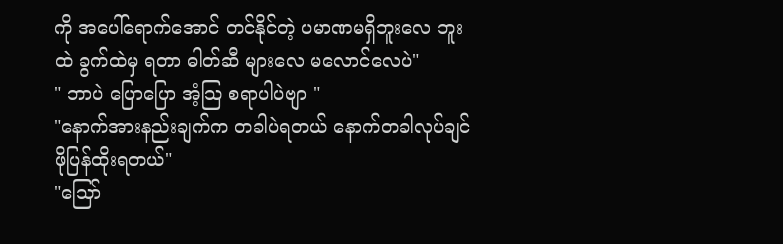ကို အပေါ်ရောက်အောင် တင်နိုင်တဲ့ ပမာဏမရှိဘူးလေ ဘူးထဲ ခွက်ထဲမှ ရတာ ဓါတ်ဆီ များလေ မလောင်လေပဲ"
" ဘာပဲ ပြောပြော အံ့သြ စရာပါပဲဗျာ "
"နောက်အားနည်းချက်က တခါပဲရတယ် နောက်တခါလုပ်ချင် ဖိုပြန်ထိုးရတယ်"
"သြော်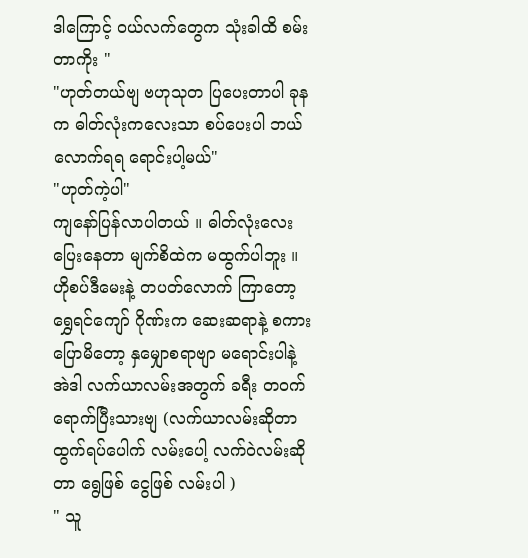ဒါကြောင့် ဝယ်လက်တွေက သုံးခါထိ စမ်းတာကိုး "
"ဟုတ်တယ်ဗျ ဗဟုသုတ ပြပေးတာပါ ခုနက ဓါတ်လုံးကလေးသာ စပ်ပေးပါ ဘယ်လောက်ရရ ရောင်းပါ့မယ်"
"ဟုတ်ကဲ့ပါ"
ကျနော်ပြန်လာပါတယ် ။ ဓါတ်လုံးလေး ပြေးနေတာ မျက်စိထဲက မထွက်ပါဘူး ။ ဟိုစပ်ဒီမေးနဲ့ တပတ်လောက် ကြာတော့ ရွှေရင်ကျော် ဂိုဏ်းက ဆေးဆရာနဲ့ စကားပြောမိတော့ နှမျှောစရာဗျာ မရောင်းပါနဲ့ အဲဒါ လက်ယာလမ်းအတွက် ခရီး တဝက်ရောက်ပြီးသားဗျ (လက်ယာလမ်းဆိုတာ ထွက်ရပ်ပေါက် လမ်းပေါ့ လက်ဝဲလမ်းဆိုတာ ရွေဖြစ် ငွေဖြစ် လမ်းပါ )
" သူ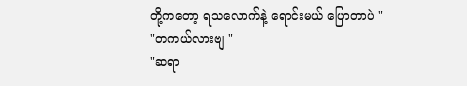တို့ကတော့ ရသလောက်နဲ့ ရောင်းမယ် ပြောတာပဲ "
"တကယ်လားဗျ "
"ဆရာ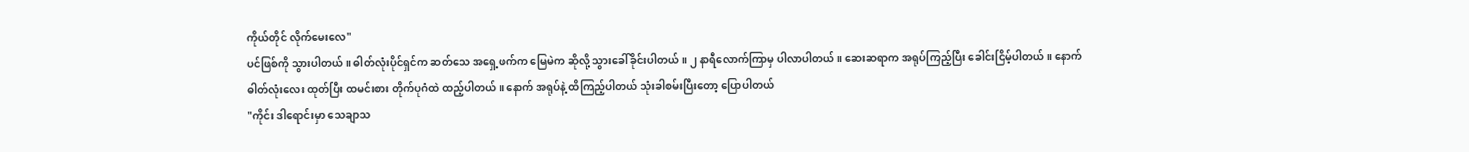ကိုယ်တိုင် လိုက်မေးလေ"
ပင်ဖြစ်ကို သွားပါတယ် ။ ဓါတ်လုံးပိုင်ရှင်က ဆတ်သေ အရှေ့ဖက်က မြေမဲက ဆိုလို့ သွားခေါ်ခိုင်းပါတယ် ။ ၂ နာရီလောက်ကြာမှ ပါလာပါတယ် ။ ဆေးဆရာက အရုပ်ကြည့်ပြီး ခေါင်းငြိမ့်ပါတယ် ။ နောက် ဓါတ်လုံးလေး ထုတ်ပြီး ထမင်းစား တိုက်ပုဂံထဲ ထည့်ပါတယ် ။ နောက် အရုပ်နဲ့ ထိကြည့်ပါတယ် သုံးခါစမ်းပြီးတော့ ပြောပါတယ်
"ကိုင်း ဒါရောင်းမှာ သေချာသ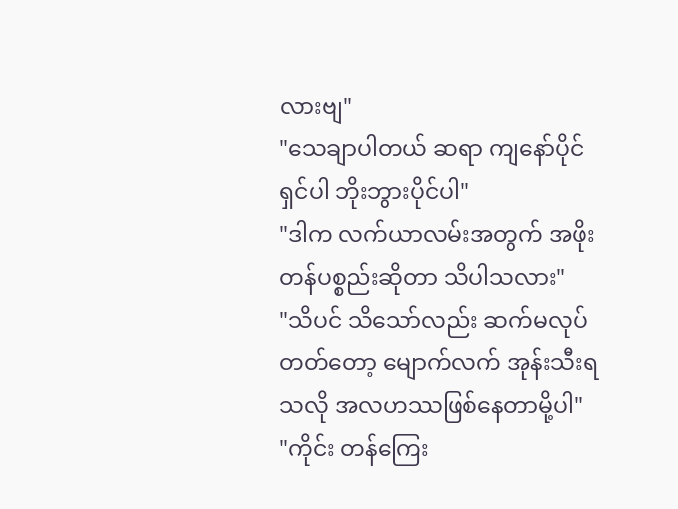လားဗျ"
"သေချာပါတယ် ဆရာ ကျနော်ပိုင်ရှင်ပါ ဘိုးဘွားပိုင်ပါ"
"ဒါက လက်ယာလမ်းအတွက် အဖိုးတန်ပစ္စည်းဆိုတာ သိပါသလား"
"သိပင် သိသော်လည်း ဆက်မလုပ်တတ်တော့ မျောက်လက် အုန်းသီးရသလို အလဟဿဖြစ်နေတာမို့ပါ"
"ကိုင်း တန်ကြေး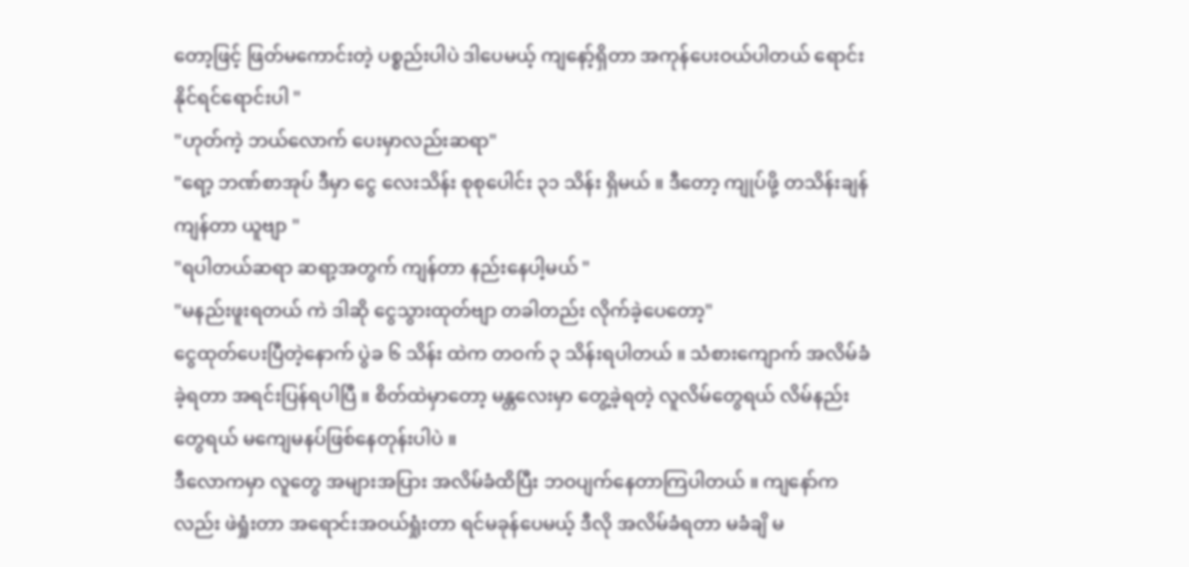တော့ဖြင့် ဖြတ်မကောင်းတဲ့ ပစ္စည်းပါပဲ ဒါပေမယ့် ကျနော့်ရှိတာ အကုန်ပေးဝယ်ပါတယ် ရောင်းနိုင်ရင်ရောင်းပါ "
"ဟုတ်ကဲ့ ဘယ်လောက် ပေးမှာလည်းဆရာ"
"ရော့ ဘဏ်စာအုပ် ဒီမှာ ငွေ လေးသိန်း စုစုပေါင်း ၃၁ သိန်း ရှိမယ် ။ ဒီတော့ ကျုပ်ဖို့ တသိန်းချန် ကျန်တာ ယူဗျာ "
"ရပါတယ်ဆရာ ဆရာ့အတွက် ကျန်တာ နည်းနေပါ့မယ် "
"မနည်းဖူးရတယ် ကဲ ဒါဆို ငွေသွားထုတ်ဗျာ တခါတည်း လိုက်ခဲ့ပေတော့"
ငွေထုတ်ပေးပြီတဲ့နောက် ပွဲခ ၆ သိန်း ထဲက တဝက် ၃ သိန်းရပါတယ် ။ သံစားကျောက် အလိမ်ခံခဲ့ရတာ အရင်းပြန်ရပါပြီ ။ စိတ်ထဲမှာတော့ မန္တလေးမှာ တွေ့ခဲ့ရတဲ့ လူလိမ်တွေရယ် လိမ်နည်းတွေရယ် မကျေမနပ်ဖြစ်နေတုန်းပါပဲ ။
ဒီလောကမှာ လူတွေ အများအပြား အလိမ်ခံထိပြီး ဘဝပျက်နေတာကြပါတယ် ။ ကျနော်ကလည်း ဖဲရှုံးတာ အရောင်းအဝယ်ရှုံးတာ ရင်မခုန်ပေမယ့် ဒီလို အလိမ်ခံရတာ မခံချိ မ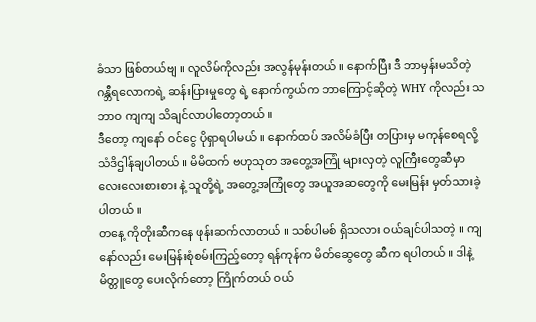ခံသာ ဖြစ်တယ်ဗျ ။ လူလိမ်ကိုလည်း အလွန်မုန်းတယ် ။ နောက်ပြီး ဒီ ဘာမှန်းမသိတဲ့ ဂန္ဘီရလောကရဲ့ ဆန်းပြားမှုတွေ ရဲ့ နောက်ကွယ်က ဘာကြောင့်ဆိုတဲ့ WHY ကိုလည်း သဘာဝ ကျကျ သိချင်လာပါတော့တယ် ။
ဒီတော့ ကျနော် ဝင်ငွေ ပိုရှာရပါမယ် ။ နောက်ထပ် အလိမ်ခံပြီး တပြားမှ မကုန်စေရလို့ သံဒိဌါန်ချပါတယ် ။ မိမိထက် ဗဟုသုတ အတွေ့အကြုံ များလှတဲ့ လူကြီးတွေဆီမှာ လေးလေးစားစား နဲ့ သူတို့ရဲ့ အတွေ့အကြုံတွေ အယူအဆတွေကို မေးမြန်း မှတ်သားခဲ့ပါတယ် ။
တနေ့ ကိုတိုးဆီကနေ ဖုန်းဆက်လာတယ် ။ သစ်ပါမစ် ရှိသလား ဝယ်ချင်ပါသတဲ့ ။ ကျနော်လည်း မေးမြန်းစုံစမ်းကြည့်တော့ ရန်ကုန်က မိတ်ဆွေတွေ ဆီက ရပါတယ် ။ ဒါနဲ့ မိတ္တူတွေ ပေးလိုက်တော့ ကြိုက်တယ် ဝယ်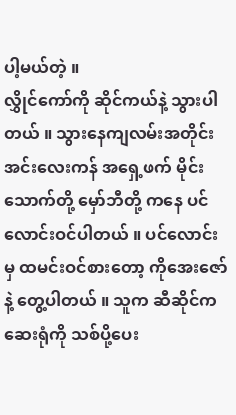ပါ့မယ်တဲ့ ။
လွှိုင်ကော်ကို ဆိုင်ကယ်နဲ့ သွားပါတယ် ။ သွားနေကျလမ်းအတိုင်း အင်းလေးကန် အရှေ့ဖက် မိုင်းသောက်တို့ မှော်ဘီတို့ ကနေ ပင်လောင်းဝင်ပါတယ် ။ ပင်လောင်းမှ ထမင်းဝင်စားတော့ ကိုအေးဇော်နဲ့ တွေ့ပါတယ် ။ သူက ဆီဆိုင်က ဆေးရုံကို သစ်ပို့ပေး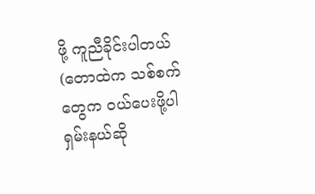ဖို့ ကူညီခိုင်းပါတယ် (တောထဲက သစ်စက်တွေက ဝယ်ပေးဖို့ပါ ရှမ်းနယ်ဆို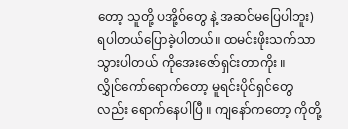တော့ သူတို့ ပအို့ဝ်တွေ နဲ့ အဆင်မပြေပါဘူး) ရပါတယ်ပြောခဲ့ပါတယ်။ ထမင်းဖိုးသက်သာသွားပါတယ် ကိုအေးဇော်ရှင်းတာကိုး ။
လွှိုင်ကော်ရောက်တော့ မူရင်းပိုင်ရှင်တွေလည်း ရောက်နေပါပြီ ။ ကျနော်ကတော့ ကိုတို့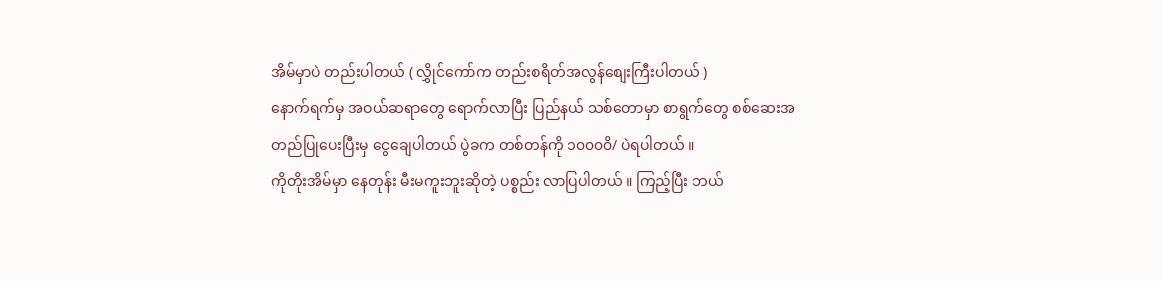အိမ်မှာပဲ တည်းပါတယ် ( လွှိုင်ကော်က တည်းစရိတ်အလွန်စျေးကြီးပါတယ် )
နောက်ရက်မှ အဝယ်ဆရာတွေ ရောက်လာပြီး ပြည်နယ် သစ်တောမှာ စာရွက်တွေ စစ်ဆေးအတည်ပြုပေးပြီးမှ ငွေချေပါတယ် ပွဲခက တစ်တန်ကို ၁၀၀၀၀ိ/ ပဲရပါတယ် ။
ကိုတိုးအိမ်မှာ နေတုန်း မီးမကူးဘူးဆိုတဲ့ ပစ္စည်း လာပြပါတယ် ။ ကြည့်ပြီး ဘယ်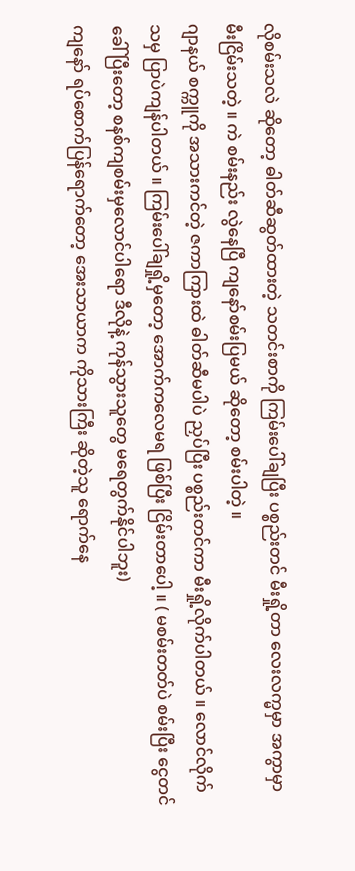လိုစမ်းသလဲ ဆိုတော့ ဓါတ်ဆီဆွတ်ထားတဲ့ သတင်းစာကို ကြမ်းပေါ်ချပြီး ပစ္စည်းတင် မီးရှို့တာ လေးလက္မမှာ အကွာမှာ မီးငြိမ်းသတဲ့ ။ ကဲ စမ်းနည်း လွဲနေပြီ ကျနော်စမ်းပြမယ် ဆိုတော့ စမ်းပါတဲ့ ။
ဂျာနယ် စက္ကူကို အသားကင်တဲ့ ဇကာကြားထဲ ဓါတ်ဆီမပါပဲ ညှပ်ပြီး ပစ္စည်းတင်ကာ မီးရှို့လိုက်ပါတယ် ။ လောင်လိုက်သမှ ပြာပဲကျန်ပါတယ် ။ ကြမ်းပေါ်ချရှို့မှတော့ အောက်ကလေမရ ဖြစ်ပြီး ငြိမ်းတာပေါ့ ။ ( မစမ်းတတ်ပဲ စမ်းပြီး ငွေတင်ခေါ် ပြီးတော့ စနစ်ကျစမ်းမှလောင်ပါရော ဒီလိုနဲ့ ကုန်သွားသူတွေ မရေတွက်နိုင်ပါဘူး)
ကျနော် ရပ်စောက်ပြန်ရောက်တော့ အေးသာယာက ကိုသားကြီး ဆိုတဲ့သူ ရောက်နေ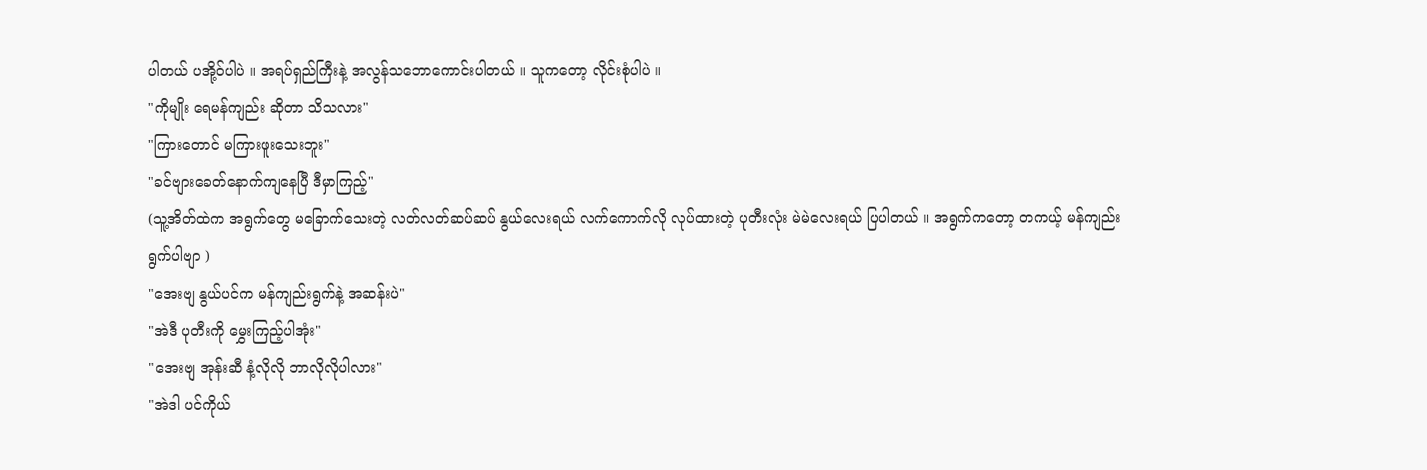ပါတယ် ပအို့ဝ်ပါပဲ ။ အရပ်ရှည်ကြီးနဲ့ အလွန်သဘောကောင်းပါတယ် ။ သူကတော့ လိုင်းစုံပါပဲ ။
"ကိုမျိုး ရေမန်ကျည်း ဆိုတာ သိသလား"
"ကြားတောင် မကြားဖူးသေးဘူး"
"ခင်ဗျားခေတ်နောက်ကျနေပြီ ဒီမှာကြည့်"
(သူ့အိတ်ထဲက အရွက်တွေ မခြောက်သေးတဲ့ လတ်လတ်ဆပ်ဆပ် နွယ်လေးရယ် လက်ကောက်လို လုပ်ထားတဲ့ ပုတီးလုံး မဲမဲလေးရယ် ပြပါတယ် ။ အရွက်ကတော့ တကယ့် မန်ကျည်းရွက်ပါဗျာ )
"အေးဗျ နွယ်ပင်က မန်ကျည်းရွက်နဲ့ အဆန်းပဲ"
"အဲဒီ ပုတီးကို မွှေးကြည့်ပါအုံး"
"အေးဗျ အုန်းဆီ နံ့လိုလို ဘာလိုလိုပါလား"
"အဲဒါ ပင်ကိုယ်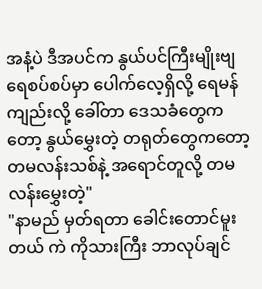အနံ့ပဲ ဒီအပင်က နွယ်ပင်ကြီးမျိုးဗျ ရေစပ်စပ်မှာ ပေါက်လေ့ရှိလို့ ရေမန်ကျည်းလို့ ခေါ်တာ ဒေသခံတွေကတော့ နွယ်မွှေးတဲ့ တရုတ်တွေကတော့ တမလန်းသစ်နဲ့ အရောင်တူလို့ တမလန်းမွှေးတဲ့"
"နာမည် မှတ်ရတာ ခေါင်းတောင်မူးတယ် ကဲ ကိုသားကြီး ဘာလုပ်ချင်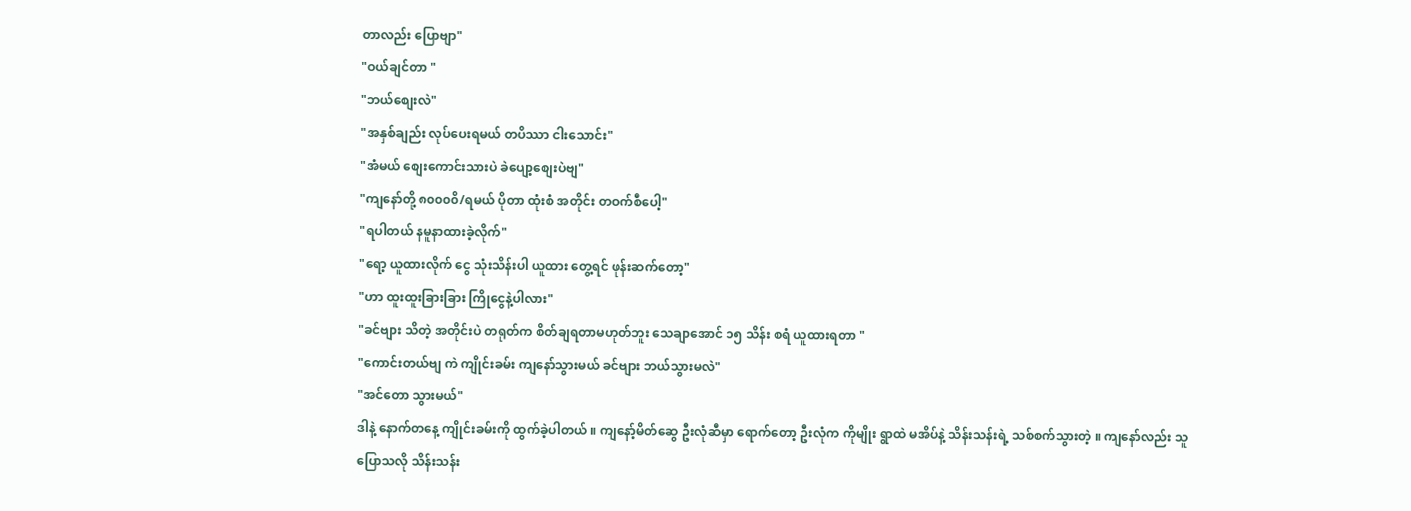တာလည်း ပြောဗျာ"
"ဝယ်ချင်တာ "
"ဘယ်စျေးလဲ"
"အနှစ်ချည်း လုပ်ပေးရမယ် တပိဿာ ငါးသောင်း"
"အံမယ် စျေးကောင်းသားပဲ ခဲပျော့စျေးပဲဗျ"
"ကျနော်တို့ ၈၀၀၀၀ိ/ရမယ် ပိုတာ ထုံးစံ အတိုင်း တဝက်စီပေါ့"
"ရပါတယ် နမူနာထားခဲ့လိုက်"
"ရော့ ယူထားလိုက် ငွေ သုံးသိန်းပါ ယူထား တွေ့ရင် ဖုန်းဆက်တော့"
"ဟာ ထူးထူးခြားခြား ကြိုငွေနဲ့ပါလား"
"ခင်ဗျား သိတဲ့ အတိုင်းပဲ တရုတ်က စိတ်ချရတာမဟုတ်ဘူး သေချာအောင် ၁၅ သိန်း စရံ ယူထားရတာ "
"ကောင်းတယ်ဗျ ကဲ ကျိုင်းခမ်း ကျနော်သွားမယ် ခင်ဗျား ဘယ်သွားမလဲ"
"အင်တော သွားမယ်"
ဒါနဲ့ နောက်တနေ့ ကျိုင်းခမ်းကို ထွက်ခဲ့ပါတယ် ။ ကျနော့်မိတ်ဆွေ ဦးလုံဆီမှာ ရောက်တော့ ဦးလုံက ကိုမျိုး ရွာထဲ မအိပ်နဲ့ သိန်းသန်းရဲ့ သစ်စက်သွားတဲ့ ။ ကျနော်လည်း သူပြောသလို သိန်းသန်း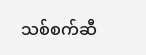သစ်စက်ဆီ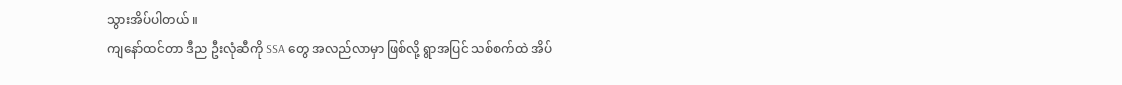သွားအိပ်ပါတယ် ။
ကျနော်ထင်တာ ဒီည ဦးလုံဆီကို SSA တွေ အလည်လာမှာ ဖြစ်လို့ ရွာအပြင် သစ်စက်ထဲ အိပ်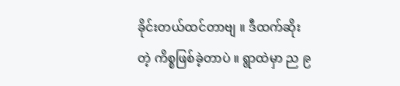ခိုင်းတယ်ထင်တာဗျ ။ ဒီထက်ဆိုးတဲ့ ကိစ္စဖြစ်ခဲ့တာပဲ ။ ရွာထဲမှာ ည ၉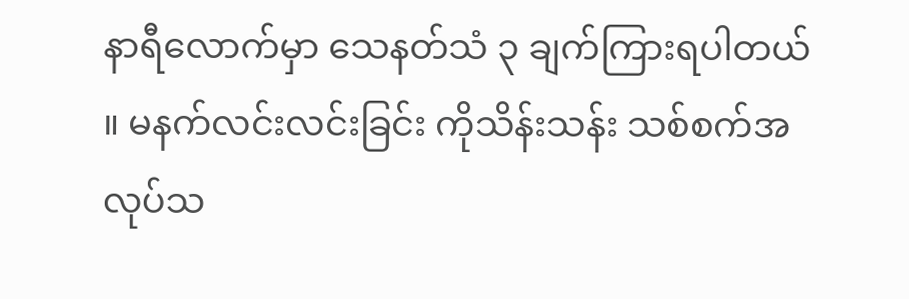နာရီလောက်မှာ သေနတ်သံ ၃ ချက်ကြားရပါတယ် ။ မနက်လင်းလင်းခြင်း ကိုသိန်းသန်း သစ်စက်အလုပ်သ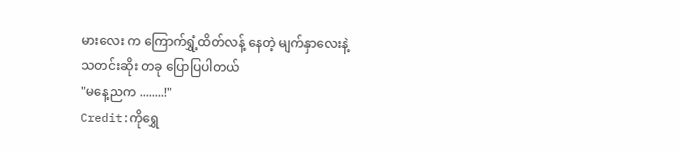မားလေး က ကြောက်ရွှံ့ထိတ်လန့် နေတဲ့ မျက်နှာလေးနဲ့ သတင်းဆိုး တခု ပြောပြပါတယ်
"မနေ့ညက ........!"
Credit:ကိုရွှေ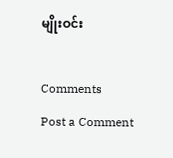မျိုးဝင်း

Comments
Post a Comment